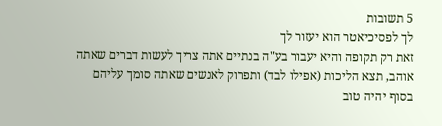5 תשובות
לך לפסיכיאטר הוא יעזור לך
זאת רק תקופה והיא יעבור בע"ה בנתיים אתה צריך לעשות דברים שאתה אוהב, תצא הליכות (אפילו לבד) ותפרוק לאנשים שאתה סומך עליהם
בסוף יהיה טוב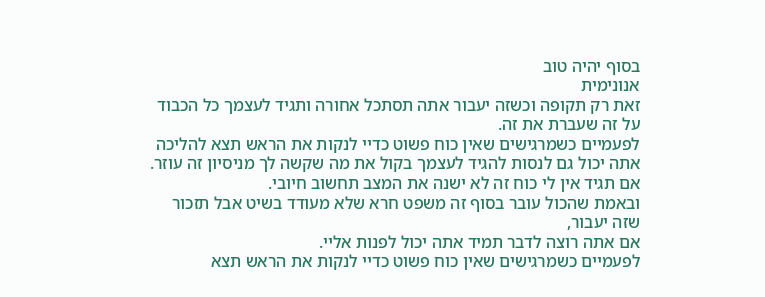בסוף יהיה טוב
אנונימית
זאת רק תקופה וכשזה יעבור אתה תסתכל אחורה ותגיד לעצמך כל הכבוד על זה שעברת את זה.
לפעמיים כשמרגישים שאין כוח פשוט כדיי לנקות את הראש תצא להליכה אתה יכול גם לנסות להגיד לעצמך בקול את מה שקשה לך מניסיון זה עוזר.
אם תגיד אין לי כוח זה לא ישנה את המצב תחשוב חיובי.
ובאמת שהכול עובר בסוף זה משפט חרא שלא מעודד בשיט אבל תזכור שזה יעבור,
אם אתה רוצה לדבר תמיד אתה יכול לפנות אליי.
לפעמיים כשמרגישים שאין כוח פשוט כדיי לנקות את הראש תצא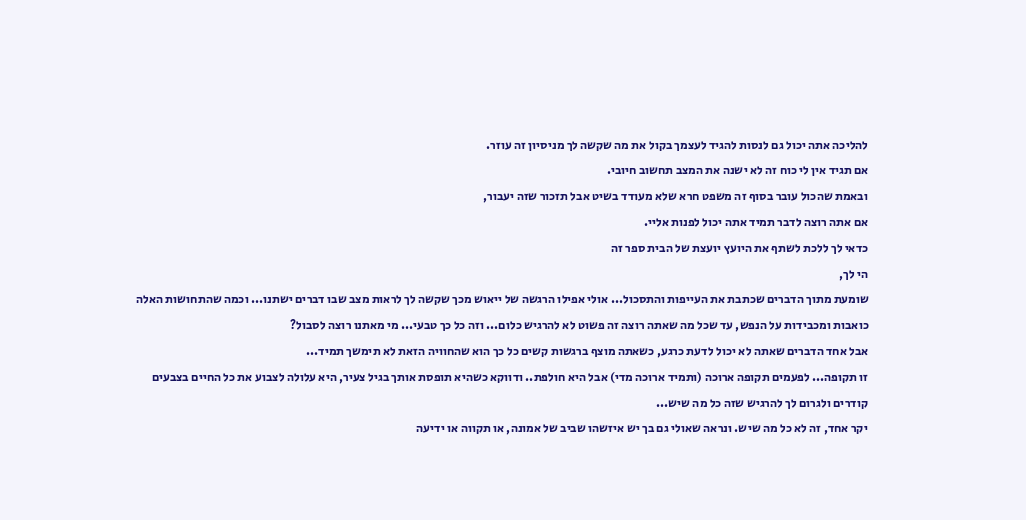להליכה אתה יכול גם לנסות להגיד לעצמך בקול את מה שקשה לך מניסיון זה עוזר.
אם תגיד אין לי כוח זה לא ישנה את המצב תחשוב חיובי.
ובאמת שהכול עובר בסוף זה משפט חרא שלא מעודד בשיט אבל תזכור שזה יעבור,
אם אתה רוצה לדבר תמיד אתה יכול לפנות אליי.
כדאי לך ללכת לשתף את היועץ יועצת של הבית ספר זה
הי לך,
שומעת מתוך הדברים שכתבת את העייפות והתסכול... אולי אפילו הרגשה של ייאוש מכך שקשה לך לראות מצב שבו דברים ישתנו... וכמה שהתחושות האלה כואבות ומכבידות על הנפש, עד שכל מה שאתה רוצה זה פשוט לא להרגיש כלום... וזה כל כך טבעי... מי מאתנו רוצה לסבול?
אבל אחד הדברים שאתה לא יכול לדעת כרגע, כשאתה מוצף ברגשות קשים כל כך הוא שהחוויה הזאת לא תימשך תמיד...
זו תקופה... לפעמים תקופה ארוכה (ותמיד ארוכה מדי) אבל היא חולפת.. ודווקא כשהיא תופסת אותך בגיל צעיר, היא עלולה לצבוע את כל החיים בצבעים קודרים ולגרום לך להרגיש שזה כל מה שיש...
יקר אחד, זה לא כל מה שיש. ונראה שאולי גם בך יש איזשהו שביב של אמונה, או תקווה או ידיעה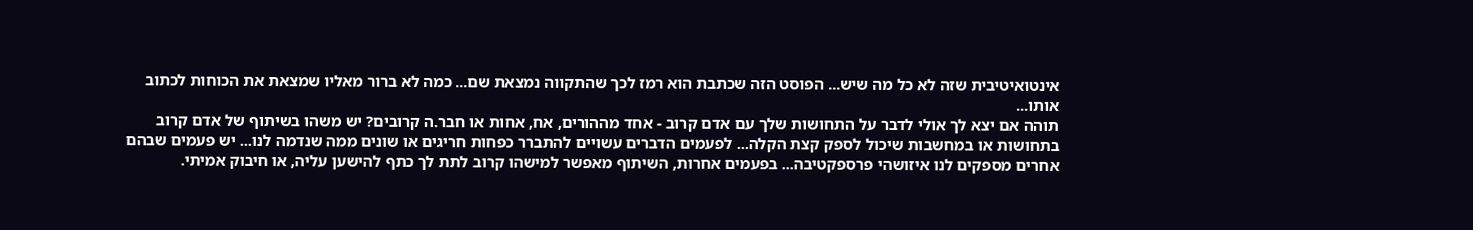אינטואיטיבית שזה לא כל מה שיש... הפוסט הזה שכתבת הוא רמז לכך שהתקווה נמצאת שם... כמה לא ברור מאליו שמצאת את הכוחות לכתוב אותו...
תוהה אם יצא לך אולי לדבר על התחושות שלך עם אדם קרוב - אחד מההורים, אח, אחות או חבר.ה קרובים? יש משהו בשיתוף של אדם קרוב בתחושות או במחשבות שיכול לספק קצת הקלה... לפעמים הדברים עשויים להתברר כפחות חריגים או שונים ממה שנדמה לנו... יש פעמים שבהם אחרים מספקים לנו איזושהי פרספקטיבה... בפעמים אחרות, השיתוף מאפשר למישהו קרוב לתת לך כתף להישען עליה, או חיבוק אמיתי.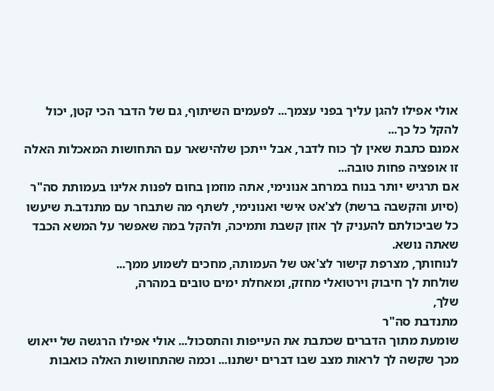אולי אפילו להגן עליך בפני עצמך... לפעמים השיתוף, גם של הדבר הכי קטן, יכול להקל כל כך...
אמנם כתבת שאין לך כוח לדבר, אבל ייתכן שלהישאר עם התחושות המאכלות האלה זו אופציה פחות טובה...
אם תרגיש יותר בנוח במרחב אנונימי, אתה מוזמן בחום לפנות אלינו בעמותת סה"ר (סיוע והקשבה ברשת) לצ'אט אישי ואנונימי, לשתף מה שתבחר עם מתנדב.ת שיעשו כל שביכולתם להעניק לך אוזן קשבת ותמיכה, ולהקל במה שאפשר על המשא הכבד שאתה נושא.
לנוחותך, מצרפת קישור לצ'אט של העמותה, מחכים לשמוע ממך...
שולחת לך חיבוק וירטואלי מחזק, ומאחלת ימים טובים במהרה,
שלך,
מתנדבת סה"ר
שומעת מתוך הדברים שכתבת את העייפות והתסכול... אולי אפילו הרגשה של ייאוש מכך שקשה לך לראות מצב שבו דברים ישתנו... וכמה שהתחושות האלה כואבות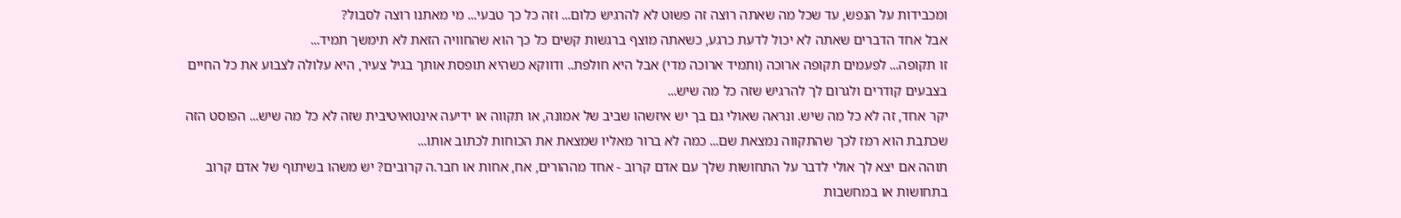ומכבידות על הנפש, עד שכל מה שאתה רוצה זה פשוט לא להרגיש כלום... וזה כל כך טבעי... מי מאתנו רוצה לסבול?
אבל אחד הדברים שאתה לא יכול לדעת כרגע, כשאתה מוצף ברגשות קשים כל כך הוא שהחוויה הזאת לא תימשך תמיד...
זו תקופה... לפעמים תקופה ארוכה (ותמיד ארוכה מדי) אבל היא חולפת.. ודווקא כשהיא תופסת אותך בגיל צעיר, היא עלולה לצבוע את כל החיים בצבעים קודרים ולגרום לך להרגיש שזה כל מה שיש...
יקר אחד, זה לא כל מה שיש. ונראה שאולי גם בך יש איזשהו שביב של אמונה, או תקווה או ידיעה אינטואיטיבית שזה לא כל מה שיש... הפוסט הזה שכתבת הוא רמז לכך שהתקווה נמצאת שם... כמה לא ברור מאליו שמצאת את הכוחות לכתוב אותו...
תוהה אם יצא לך אולי לדבר על התחושות שלך עם אדם קרוב - אחד מההורים, אח, אחות או חבר.ה קרובים? יש משהו בשיתוף של אדם קרוב בתחושות או במחשבות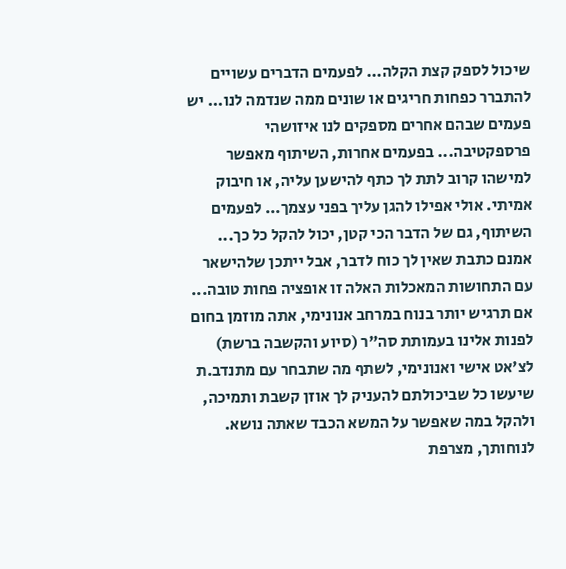שיכול לספק קצת הקלה... לפעמים הדברים עשויים להתברר כפחות חריגים או שונים ממה שנדמה לנו... יש פעמים שבהם אחרים מספקים לנו איזושהי פרספקטיבה... בפעמים אחרות, השיתוף מאפשר למישהו קרוב לתת לך כתף להישען עליה, או חיבוק אמיתי. אולי אפילו להגן עליך בפני עצמך... לפעמים השיתוף, גם של הדבר הכי קטן, יכול להקל כל כך...
אמנם כתבת שאין לך כוח לדבר, אבל ייתכן שלהישאר עם התחושות המאכלות האלה זו אופציה פחות טובה...
אם תרגיש יותר בנוח במרחב אנונימי, אתה מוזמן בחום לפנות אלינו בעמותת סה"ר (סיוע והקשבה ברשת) לצ'אט אישי ואנונימי, לשתף מה שתבחר עם מתנדב.ת שיעשו כל שביכולתם להעניק לך אוזן קשבת ותמיכה, ולהקל במה שאפשר על המשא הכבד שאתה נושא.
לנוחותך, מצרפת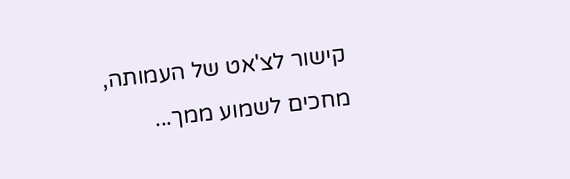קישור לצ'אט של העמותה, מחכים לשמוע ממך...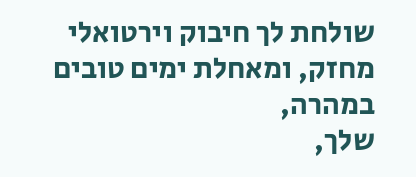שולחת לך חיבוק וירטואלי מחזק, ומאחלת ימים טובים במהרה,
שלך,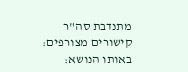מתנדבת סה"ר
קישורים מצורפים:
באותו הנושא: